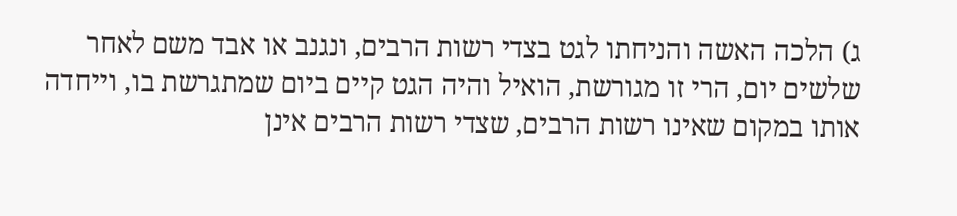ג) הלכה האשה והניחתו לגט בצדי רשות הרבים, ונגנב או אבד משם לאחר שלשים יום, הרי זו מגורשת, הואיל והיה הגט קיים ביום שמתגרשת בו, וייחדה אותו במקום שאינו רשות הרבים, שצדי רשות הרבים אינן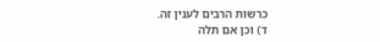כרשות הרבים לענין זה.
ד) וכן אם תלה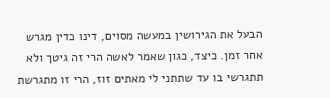הבעל את הגירושין במעשה מסוים, דינו כדין מגרש אחר זמן. כיצד, כגון שאמר לאשה הרי זה גיטך ולא תתגרשי בו עד שתתני לי מאתים זוז, הרי זו מתגרשת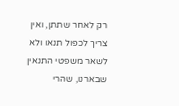רק לאחר שתתן, ואין צריך לכפול תנאו ולא לשאר משפטי התנאין שבארנו, שהרי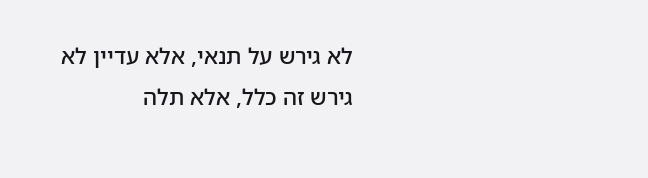לא גירש על תנאי, אלא עדיין לא גירש זה כלל, אלא תלה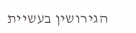הגירושין בעשיית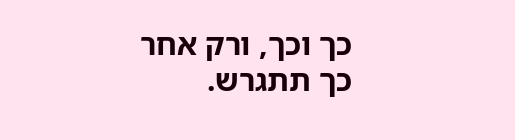כך וכך, ורק אחר כך תתגרש.